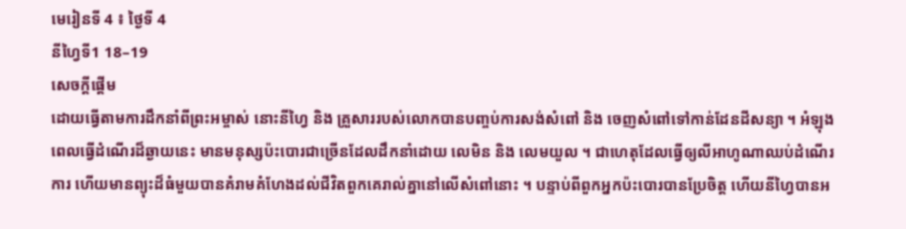មេរៀនទី 4 ៖ ថ្ងៃទី 4
នីហ្វៃទី1 18–19
សេចក្តីផ្តើម
ដោយធ្វើតាមការដឹកនាំពីព្រះអម្ចាស់ នោះនីហ្វៃ និង គ្រួសាររបស់លោកបានបញ្ចប់ការសង់សំពៅ និង ចេញសំពៅទៅកាន់ដែនដីសន្យា ។ អំឡុងពេលធ្វើដំណើរដ៏ឆ្ងាយនេះ មានមនុស្សប៉ះបោរជាច្រើនដែលដឹកនាំដោយ លេមិន និង លេមយួល ។ ជាហេតុដែលធ្វើឲ្យលីអាហូណាឈប់ដំណើរការ ហើយមានព្យុះដ៏ធំមួយបានគំរាមគំហែងដល់ជីវិតពួកគេរាល់គ្នានៅលើសំពៅនោះ ។ បន្ទាប់ពីពួកអ្នកប៉ះបោរបានប្រែចិត្ត ហើយនីហ្វៃបានអ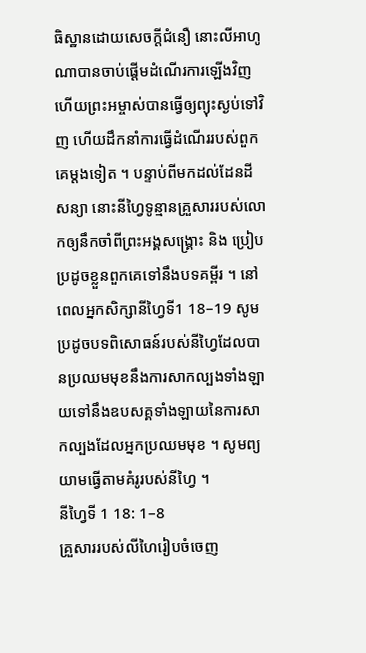ធិស្ឋានដោយសេចក្តីជំនឿ នោះលីអាហូណាបានចាប់ផ្តើមដំណើរការឡើងវិញ ហើយព្រះអម្ចាស់បានធ្វើឲ្យព្យុះស្ងប់ទៅវិញ ហើយដឹកនាំការធ្វើដំណើររបស់ពួកគេម្តងទៀត ។ បន្ទាប់ពីមកដល់ដែនដីសន្យា នោះនីហ្វៃទូន្មានគ្រួសាររបស់លោកឲ្យនឹកចាំពីព្រះអង្គសង្គ្រោះ និង ប្រៀបប្រដូចខ្លួនពួកគេទៅនឹងបទគម្ពីរ ។ នៅពេលអ្នកសិក្សានីហ្វៃទី1 18–19 សូមប្រដូចបទពិសោធន៍របស់នីហ្វៃដែលបានប្រឈមមុខនឹងការសាកល្បងទាំងឡាយទៅនឹងឧបសគ្គទាំងឡាយនៃការសាកល្បងដែលអ្នកប្រឈមមុខ ។ សូមព្យយាមធ្វើតាមគំរូរបស់នីហ្វៃ ។
នីហ្វៃទី 1 18: 1–8
គ្រួសាររបស់លីហៃរៀបចំចេញ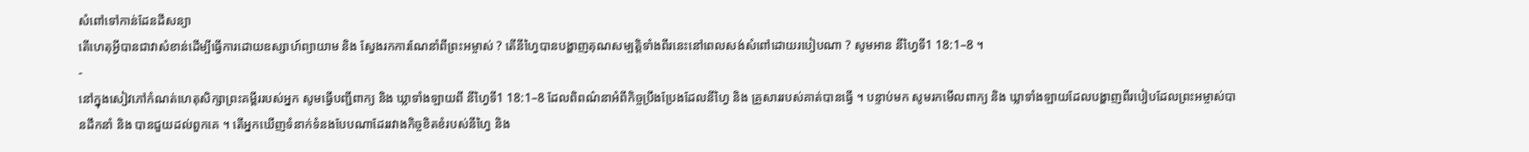សំពៅទៅកាន់ដែនដីសន្យា
តើហេតុអ្វីបានជាវាសំខាន់ដើម្បីធ្វើការដោយឧស្សាហ៍ព្យាយាម និង ស្វែងរកការណែនាំពីព្រះអម្ចាស់ ? តើនីហ្វៃបានបង្ហាញគុណសម្បត្តិទាំងពីរនេះនៅពេលសង់សំពៅដោយរបៀបណា ? សូមអាន នីហ្វៃទី1 18:1–8 ។
-
នៅក្នុងសៀវភៅកំណត់ហេតុសិក្សាព្រះគម្ពីររបស់អ្នក សូមធ្វើបញ្ជីពាក្យ និង ឃ្លាទាំងឡាយពី នីហ្វៃទី1 18:1–8 ដែលពិពណ៌នាអំពីកិច្ចប្រឹងប្រែងដែលនីហ្វៃ និង គ្រួសាររបស់គាត់បានធ្វើ ។ បន្ទាប់មក សូមរកមើលពាក្យ និង ឃ្លាទាំងឡាយដែលបង្ហាញពីរបៀបដែលព្រះអម្ចាស់បានដឹកនាំ និង បានជួយដល់ពួកគេ ។ តើអ្នកឃើញទំនាក់ទំនងបែបណាដែររវាងកិច្ចខិតខំរបស់នីហ្វៃ និង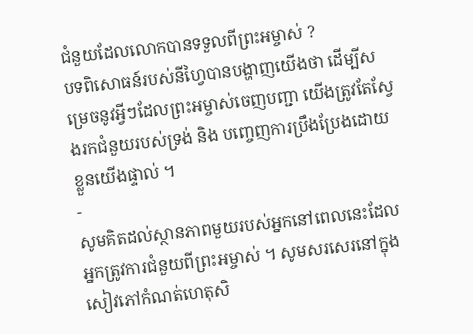ជំនួយដែលលោកបានទទួលពីព្រះអម្ចាស់ ?
បទពិសោធន៍របស់នីហ្វៃបានបង្ហាញយើងថា ដើម្បីសម្រេចនូវអ្វីៗដែលព្រះអម្ចាស់ចេញបញ្ជា យើងត្រូវតែស្វែងរកជំនួយរបស់ទ្រង់ និង បញ្ចេញការប្រឹងប្រែងដោយខ្លួនយើងផ្ទាល់ ។
-
សូមគិតដល់ស្ថានភាពមួយរបស់អ្នកនៅពេលនេះដែលអ្នកត្រូវការជំនួយពីព្រះអម្ចាស់ ។ សូមសរសេរនៅក្នុងសៀវភៅកំណត់ហេតុសិ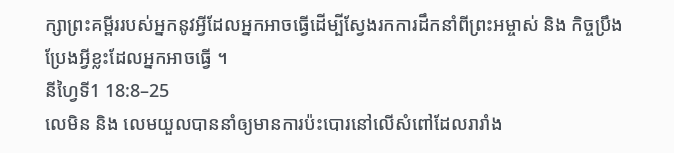ក្សាព្រះគម្ពីររបស់អ្នកនូវអ្វីដែលអ្នកអាចធ្វើដើម្បីស្វែងរកការដឹកនាំពីព្រះអម្ចាស់ និង កិច្ចប្រឹងប្រែងអ្វីខ្លះដែលអ្នកអាចធ្វើ ។
នីហ្វៃទី1 18:8–25
លេមិន និង លេមយួលបាននាំឲ្យមានការប៉ះបោរនៅលើសំពៅដែលរារាំង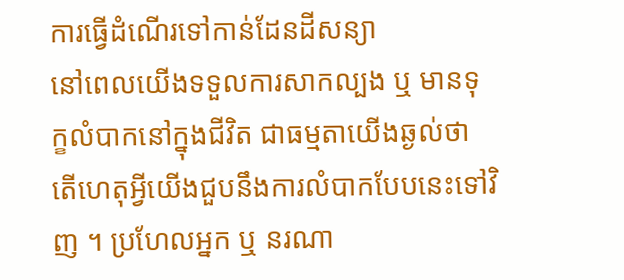ការធ្វើដំណើរទៅកាន់ដែនដីសន្យា
នៅពេលយើងទទួលការសាកល្បង ឬ មានទុក្ខលំបាកនៅក្នុងជីវិត ជាធម្មតាយើងឆ្ងល់ថា តើហេតុអ្វីយើងជួបនឹងការលំបាកបែបនេះទៅវិញ ។ ប្រហែលអ្នក ឬ នរណា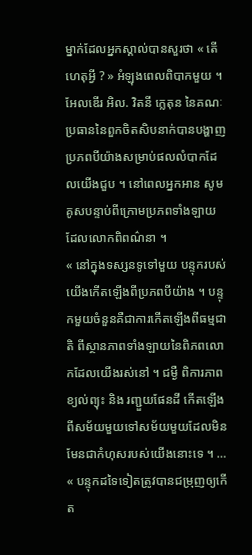ម្នាក់ដែលអ្នកស្គាល់បានសួរថា « តើហេតុអ្វី ? » អំឡុងពេលពិបាកមួយ ។
អែលឌើរ អិល. វិតនី ក្លេតុន នៃគណៈប្រធាននៃពួកចិតសិបនាក់បានបង្ហាញប្រភពបីយ៉ាងសម្រាប់ផលលំបាកដែលយើងជួប ។ នៅពេលអ្នកអាន សូមគូសបន្ទាប់ពីក្រោមប្រភពទាំងឡាយដែលលោកពិពណ៌នា ។
« នៅក្នុងទស្សនទូទៅមួយ បន្ទុករបស់យើងកើតឡើងពីប្រភពបីយ៉ាង ។ បន្ទុកមួយចំនួនគឺជាការកើតឡើងពីធម្មជាតិ ពីស្ថានភាពទាំងឡាយនៃពិភពលោកដែលយើងរស់នៅ ។ ជម្ងឺ ពិការភាព ខ្យល់ព្យុះ និង រញ្ជួយផែនដី កើតឡើងពីសម័យមួយទៅសម័យមួយដែលមិនមែនជាកំហុសរបស់យើងនោះទេ ។ …
« បន្ទុកដទៃទៀតត្រូវបានជម្រុញឲ្យកើត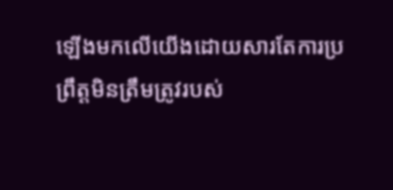ឡើងមកលើយើងដោយសារតែការប្រព្រឹត្តមិនត្រឹមត្រូវរបស់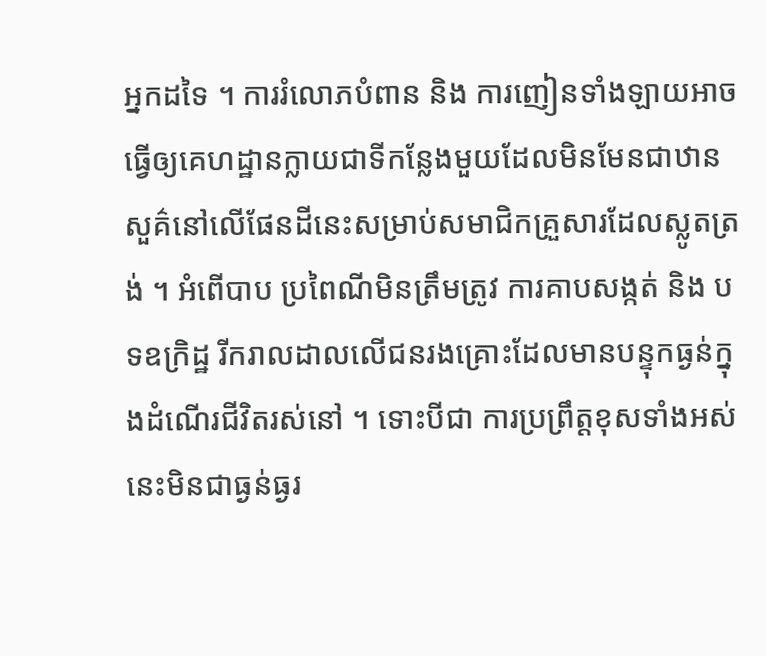អ្នកដទៃ ។ ការរំលោភបំពាន និង ការញៀនទាំងឡាយអាចធ្វើឲ្យគេហដ្ឋានក្លាយជាទីកន្លែងមួយដែលមិនមែនជាឋានសួគ៌នៅលើផែនដីនេះសម្រាប់សមាជិកគ្រួសារដែលស្លូតត្រង់ ។ អំពើបាប ប្រពៃណីមិនត្រឹមត្រូវ ការគាបសង្កត់ និង បទឧក្រិដ្ឋ រីករាលដាលលើជនរងគ្រោះដែលមានបន្ទុកធ្ងន់ក្នុងដំណើរជីវិតរស់នៅ ។ ទោះបីជា ការប្រព្រឹត្តខុសទាំងអស់នេះមិនជាធ្ងន់ធ្ងរ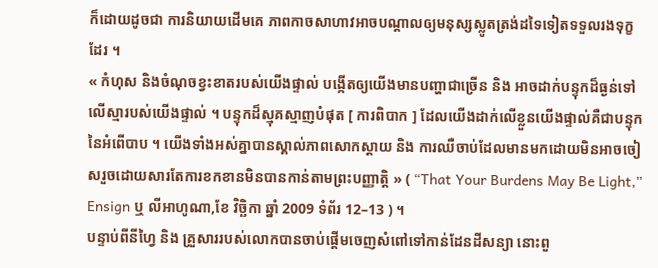ក៏ដោយដូចជា ការនិយាយដើមគេ ភាពកាចសាហាវអាចបណ្តាលឲ្យមនុស្សស្លូតត្រង់ដទៃទៀតទទួលរងទុក្ខដែរ ។
« កំហុស និងចំណុចខ្វះខាតរបស់យើងផ្ទាល់ បង្កើតឲ្យយើងមានបញ្ហាជាច្រើន និង អាចដាក់បន្ទុកដ៏ធ្ងន់ទៅលើស្មារបស់យើងផ្ទាល់ ។ បន្ទុកដ៏ស្មុគស្មាញបំផុត [ ការពិបាក ] ដែលយើងដាក់លើខ្លួនយើងផ្ទាល់គឺជាបន្ទុកនៃអំពើបាប ។ យើងទាំងអស់គ្នាបានស្គាល់ភាពសោកស្តាយ និង ការឈឺចាប់ដែលមានមកដោយមិនអាចចៀសរួចដោយសារតែការខកខានមិនបានកាន់តាមព្រះបញ្ញាត្តិ » ( “That Your Burdens May Be Light,” Ensign ឬ លីអាហូណា,ខែ វិច្ឆិកា ឆ្នាំ 2009 ទំព័រ 12–13 ) ។
បន្ទាប់ពីនីហ្វៃ និង គ្រួសាររបស់លោកបានចាប់ផ្តើមចេញសំពៅទៅកាន់ដែនដីសន្យា នោះពួ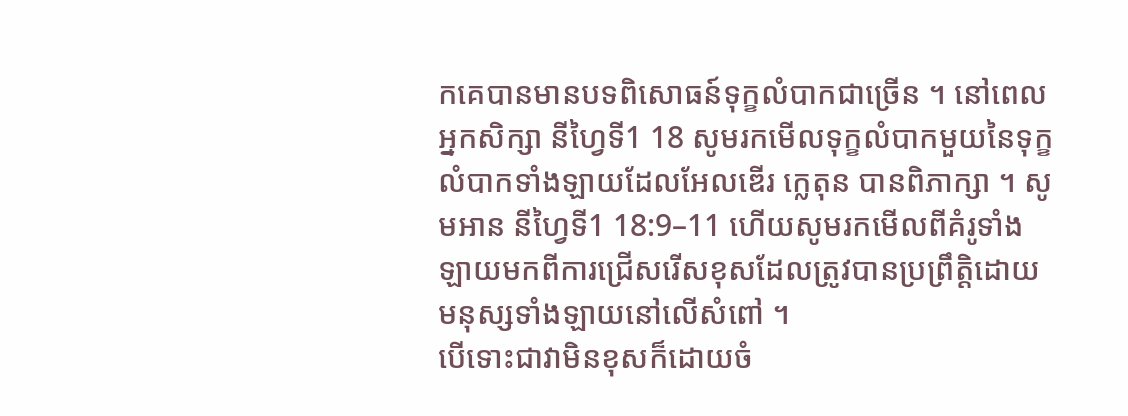កគេបានមានបទពិសោធន៍ទុក្ខលំបាកជាច្រើន ។ នៅពេលអ្នកសិក្សា នីហ្វៃទី1 18 សូមរកមើលទុក្ខលំបាកមួយនៃទុក្ខលំបាកទាំងឡាយដែលអែលឌើរ ក្លេតុន បានពិភាក្សា ។ សូមអាន នីហ្វៃទី1 18:9–11 ហើយសូមរកមើលពីគំរូទាំងឡាយមកពីការជ្រើសរើសខុសដែលត្រូវបានប្រព្រឹត្តិដោយមនុស្សទាំងឡាយនៅលើសំពៅ ។
បើទោះជាវាមិនខុសក៏ដោយចំ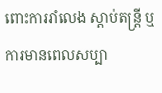ពោះការរាំលេង ស្តាប់តន្ត្រី ឬ ការមានពេលសប្បា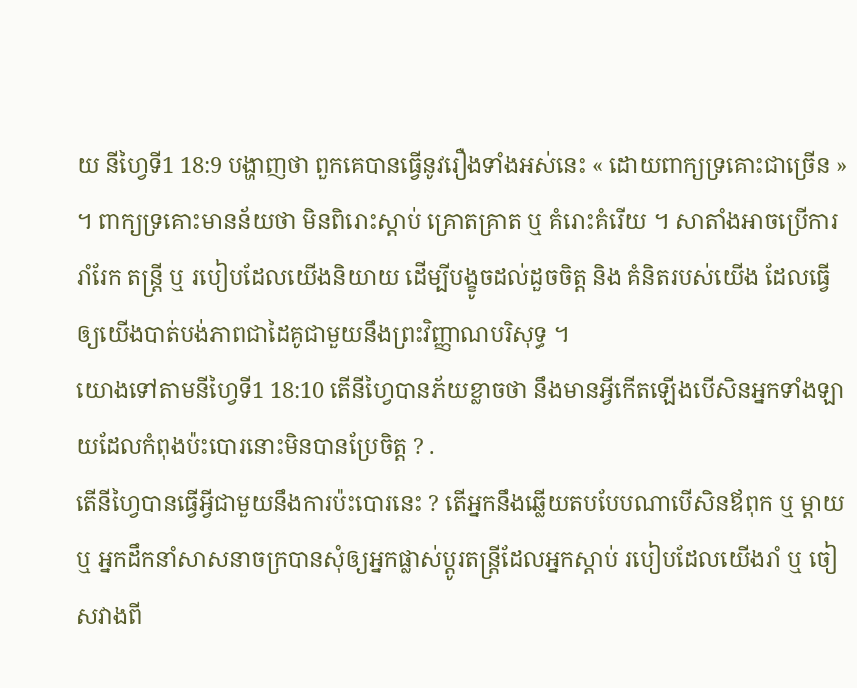យ នីហ្វៃទី1 18:9 បង្ហាញថា ពួកគេបានធ្វើនូវរឿងទាំងអស់នេះ « ដោយពាក្យទ្រគោះជាច្រើន » ។ ពាក្យទ្រគោះមានន័យថា មិនពិរោះស្តាប់ គ្រោតគ្រាត ឬ គំរោះគំរើយ ។ សាតាំងអាចប្រើការរាំរែក តន្ត្រី ឬ របៀបដែលយើងនិយាយ ដើម្បីបង្ខូចដល់ដួចចិត្ត និង គំនិតរបស់យើង ដែលធ្វើឲ្យយើងបាត់បង់ភាពជាដៃគូជាមួយនឹងព្រះវិញ្ញាណបរិសុទ្ធ ។
យោងទៅតាមនីហ្វៃទី1 18:10 តើនីហ្វៃបានភ័យខ្លាចថា នឹងមានអ្វីកើតឡើងបើសិនអ្នកទាំងឡាយដែលកំពុងប៉ះបោរនោះមិនបានប្រែចិត្ត ? .
តើនីហ្វៃបានធ្វើអ្វីជាមួយនឹងការប៉ះបោរនេះ ? តើអ្នកនឹងឆ្លើយតបបែបណាបើសិនឪពុក ឬ ម្តាយ ឬ អ្នកដឹកនាំសាសនាចក្របានសុំឲ្យអ្នកផ្លាស់ប្តូរតន្ត្រីដែលអ្នកស្តាប់ របៀបដែលយើងរាំ ឬ ចៀសវាងពី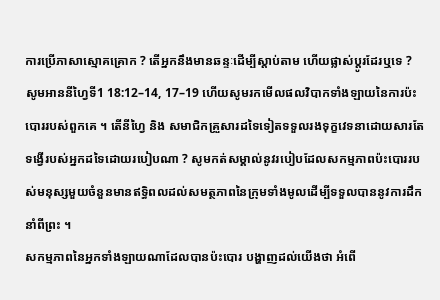ការប្រើភាសាស្មោគគ្រោក ? តើអ្នកនឹងមានឆន្ទៈដើម្បីស្តាប់តាម ហើយផ្លាស់ប្តូរដែរឬទេ ?
សូមអាននីហ្វៃទី1 18:12–14, 17–19 ហើយសូមរកមើលផលវិបាកទាំងឡាយនៃការប៉ះបោររបស់ពួកគេ ។ តើនីហ្វៃ និង សមាជិកគ្រួសារដទៃទៀតទទួលរងទុក្ខវេទនាដោយសារតែទង្វើរបស់អ្នកដទៃដោយរបៀបណា ? សូមកត់សម្គាល់នូវរបៀបដែលសកម្មភាពប៉ះបោររបស់មនុស្សមួយចំនួនមានឥទ្ធិពលដល់សមត្ថភាពនៃក្រុមទាំងមូលដើម្បីទទួលបាននូវការដឹកនាំពីព្រះ ។
សកម្មភាពនៃអ្នកទាំងឡាយណាដែលបានប៉ះបោរ បង្ហាញដល់យើងថា អំពើ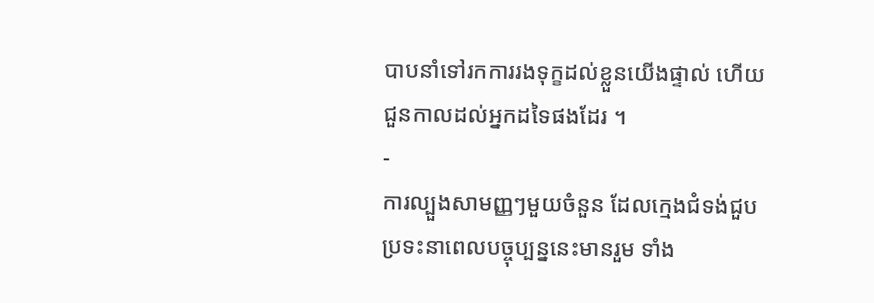បាបនាំទៅរកការរងទុក្ខដល់ខ្លួនយើងផ្ទាល់ ហើយជួនកាលដល់អ្នកដទៃផងដែរ ។
-
ការល្បួងសាមញ្ញៗមួយចំនួន ដែលក្មេងជំទង់ជួបប្រទះនាពេលបច្ចុប្បន្ននេះមានរួម ទាំង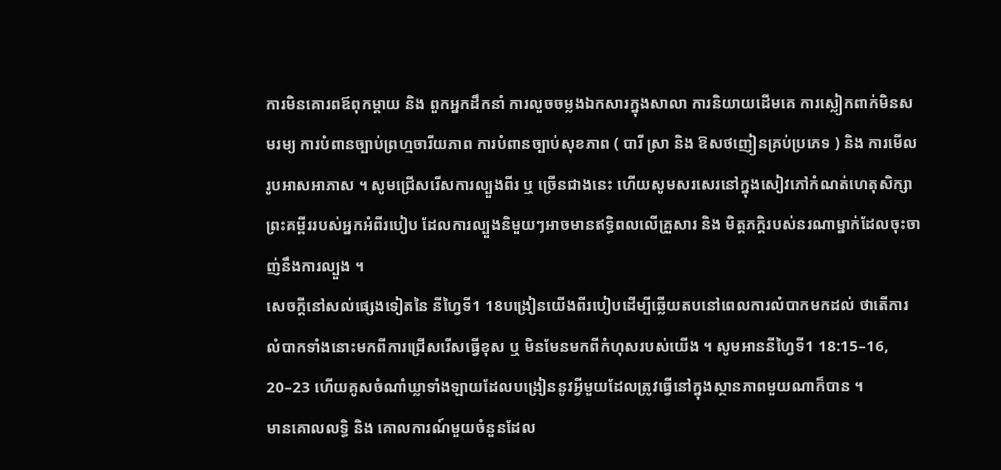ការមិនគោរពឪពុកម្តាយ និង ពួកអ្នកដឹកនាំ ការលួចចម្លងឯកសារក្នុងសាលា ការនិយាយដើមគេ ការស្លៀកពាក់មិនសមរម្យ ការបំពានច្បាប់ព្រហ្មចារីយភាព ការបំពានច្បាប់សុខភាព ( បារី ស្រា និង ឱសថញៀនគ្រប់ប្រភេទ ) និង ការមើលរូបអាសអាភាស ។ សូមជ្រើសរើសការល្បួងពីរ ឬ ច្រើនជាងនេះ ហើយសូមសរសេរនៅក្នុងសៀវភៅកំណត់ហេតុសិក្សាព្រះគម្ពីររបស់អ្នកអំពីរបៀប ដែលការល្បួងនិមួយៗអាចមានឥទ្ធិពលលើគ្រួសារ និង មិត្តភក្តិរបស់នរណាម្នាក់ដែលចុះចាញ់នឹងការល្បួង ។
សេចក្តីនៅសល់ផ្សេងទៀតនៃ នីហ្វៃទី1 18បង្រៀនយើងពីរបៀបដើម្បីឆ្លើយតបនៅពេលការលំបាកមកដល់ ថាតើការលំបាកទាំងនោះមកពីការជ្រើសរើសធ្វើខុស ឬ មិនមែនមកពីកំហុសរបស់យើង ។ សូមអាននីហ្វៃទី1 18:15–16, 20–23 ហើយគូសចំណាំឃ្លាទាំងឡាយដែលបង្រៀននូវអ្វីមួយដែលត្រូវធ្វើនៅក្នុងស្ថានភាពមួយណាក៏បាន ។
មានគោលលទ្ធិ និង គោលការណ៍មួយចំនួនដែល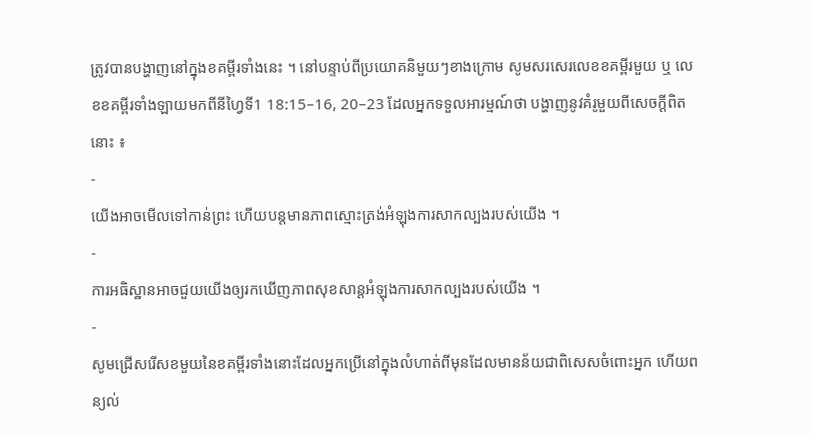ត្រូវបានបង្ហាញនៅក្នុងខគម្ពីរទាំងនេះ ។ នៅបន្ទាប់ពីប្រយោគនិមួយៗខាងក្រោម សូមសរសេរលេខខគម្ពីរមួយ ឬ លេខខគម្ពីរទាំងឡាយមកពីនីហ្វៃទី1 18:15–16, 20–23 ដែលអ្នកទទួលអារម្មណ៍ថា បង្ហាញនូវគំរូមួយពីសេចក្តីពិតនោះ ៖
-
យើងអាចមើលទៅកាន់ព្រះ ហើយបន្តមានភាពស្មោះត្រង់អំឡុងការសាកល្បងរបស់យើង ។
-
ការអធិស្ឋានអាចជួយយើងឲ្យរកឃើញភាពសុខសាន្តអំឡុងការសាកល្បងរបស់យើង ។
-
សូមជ្រើសរើសខមួយនៃខគម្ពីរទាំងនោះដែលអ្នកប្រើនៅក្នុងលំហាត់ពីមុនដែលមានន័យជាពិសេសចំពោះអ្នក ហើយពន្យល់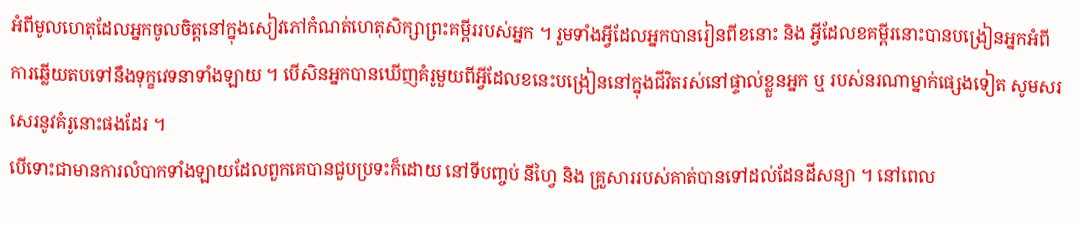អំពីមូលហេតុដែលអ្នកចូលចិត្តនៅក្នុងសៀវភៅកំណត់ហេតុសិក្សាព្រះគម្ពីររបស់អ្នក ។ រួមទាំងអ្វីដែលអ្នកបានរៀនពីខនោះ និង អ្វីដែលខគម្ពីរនោះបានបង្រៀនអ្នកអំពីការឆ្លើយតបទៅនឹងទុក្ខវេទនាទាំងឡាយ ។ បើសិនអ្នកបានឃើញគំរូមួយពីអ្វីដែលខនេះបង្រៀននៅក្នុងជីវិតរស់នៅផ្ទាល់ខ្លួនអ្នក ឬ របស់នរណាម្នាក់ផ្សេងទៀត សូមសរសេរនូវគំរូនោះផងដែរ ។
បើទោះជាមានការលំបាកទាំងឡាយដែលពួកគេបានជួបប្រទះក៏ដោយ នៅទីបញ្ចប់ នីហ្វៃ និង គ្រួសាររបស់គាត់បានទៅដល់ដែនដីសន្យា ។ នៅពេល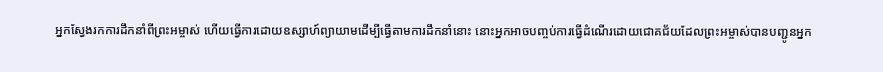អ្នកស្វែងរកការដឹកនាំពីព្រះអម្ចាស់ ហើយធ្វើការដោយឧស្សាហ៍ព្យាយាមដើម្បីធ្វើតាមការដឹកនាំនោះ នោះអ្នកអាចបញ្ចប់ការធ្វើដំណើរដោយជោគជ័យដែលព្រះអម្ចាស់បានបញ្ជូនអ្នក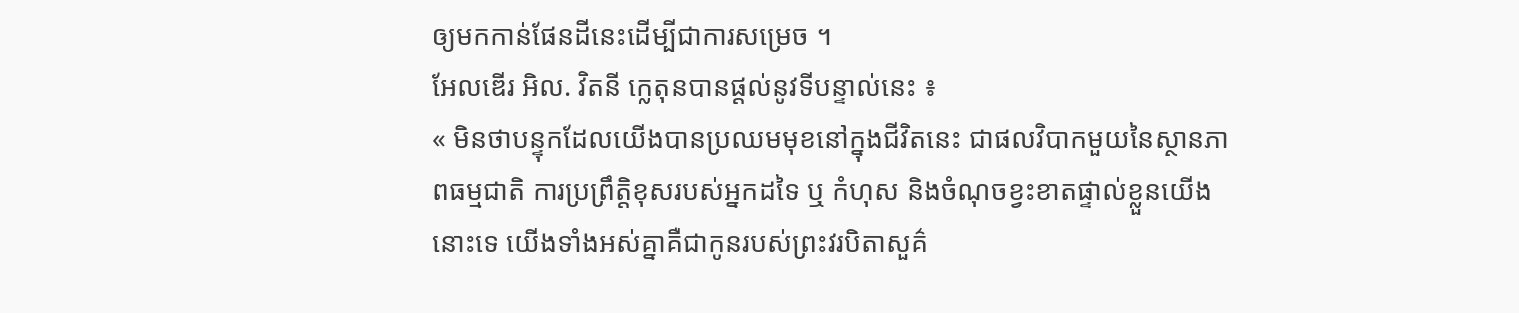ឲ្យមកកាន់ផែនដីនេះដើម្បីជាការសម្រេច ។
អែលឌើរ អិល. វិតនី ក្លេតុនបានផ្តល់នូវទីបន្ទាល់នេះ ៖
« មិនថាបន្ទុកដែលយើងបានប្រឈមមុខនៅក្នុងជីវិតនេះ ជាផលវិបាកមួយនៃស្ថានភាពធម្មជាតិ ការប្រព្រឹត្តិខុសរបស់អ្នកដទៃ ឬ កំហុស និងចំណុចខ្វះខាតផ្ទាល់ខ្លួនយើងនោះទេ យើងទាំងអស់គ្នាគឺជាកូនរបស់ព្រះវរបិតាសួគ៌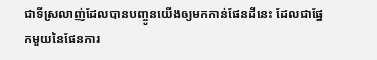ជាទីស្រលាញ់ដែលបានបញ្ចូនយើងឲ្យមកកាន់ផែនដីនេះ ដែលជាផ្នែកមួយនៃផែនការ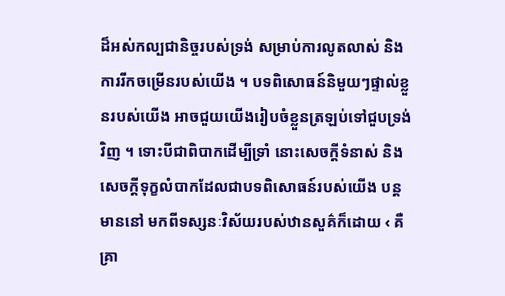ដ៏អស់កល្បជានិច្ចរបស់ទ្រង់ សម្រាប់ការលូតលាស់ និង ការរីកចម្រើនរបស់យើង ។ បទពិសោធន៍និមួយៗផ្ទាល់ខ្លួនរបស់យើង អាចជួយយើងរៀបចំខ្លួនត្រឡប់ទៅជួបទ្រង់វិញ ។ ទោះបីជាពិបាកដើម្បីទ្រាំ នោះសេចក្តីទំនាស់ និង សេចក្តីទុក្ខលំបាកដែលជាបទពិសោធន៍របស់យើង បន្តមាននៅ មកពីទស្សនៈវិស័យរបស់ឋានសួគ៌ក៏ដោយ ‹ គឺគ្រា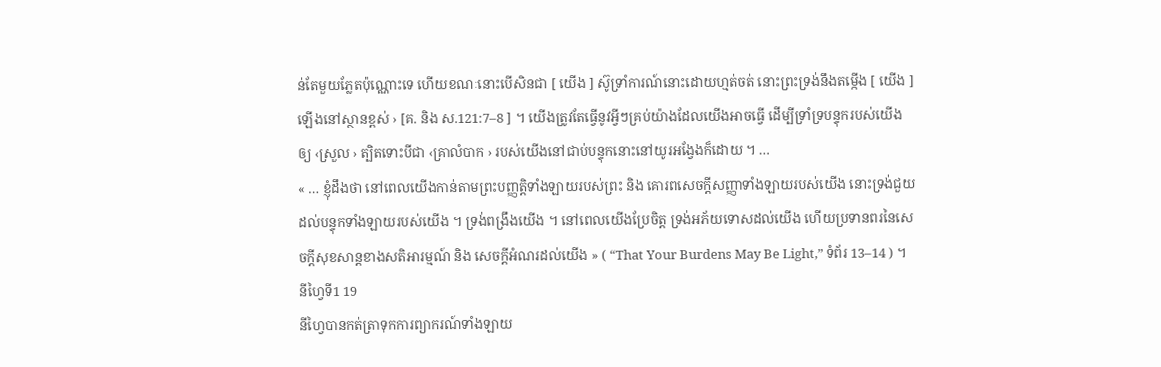ន់តែមួយភ្លែតប៉ុណ្ណោះទេ ហើយខណៈនោះបើសិនជា [ យើង ] ស៊ូទ្រាំការណ៍នោះដោយហ្មត់ចត់ នោះព្រះទ្រង់នឹងតម្កើង [ យើង ] ឡើងនៅស្ថានខ្ពស់ › [គ. និង ស.121:7–8 ] ។ យើងត្រូវតែធ្វើនូវអ្វីៗគ្រប់យ៉ាងដែលយើងអាចធ្វើ ដើម្បីទ្រាំទ្របន្ទុករបស់យើងឲ្យ ‹ស្រួល › ត្បិតទោះបីជា ‹គ្រាលំបាក › របស់យើងនៅជាប់បន្ទុកនោះនៅយូរអង្វែងក៏ដោយ ។ …
« … ខ្ញុំដឹងថា នៅពេលយើងកាន់តាមព្រះបញ្ញត្តិទាំងឡាយរបស់ព្រះ និង គោរពសេចក្តីសញ្ញាទាំងឡាយរបស់យើង នោះទ្រង់ជួយដល់បន្ទុកទាំងឡាយរបស់យើង ។ ទ្រង់ពង្រឹងយើង ។ នៅពេលយើងប្រែចិត្ត ទ្រង់អភ័យទោសដល់យើង ហើយប្រទានពរនៃសេចក្តីសុខសាន្តខាងសតិអារម្មណ៍ និង សេចក្តីអំណរដល់យើង » ( “That Your Burdens May Be Light,” ទំព័រ 13–14 ) ។
នីហ្វៃទី1 19
នីហ្វៃបានកត់ត្រាទុកការព្យាករណ៍ទាំងឡាយ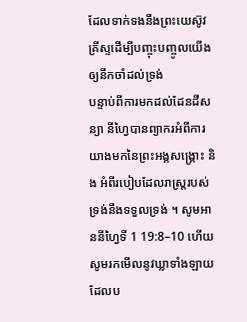ដែលទាក់ទងនឹងព្រះយេស៊ូវគ្រីស្ទដើម្បីបញ្ចុះបញ្ចូលយើងឲ្យនឹកចាំដល់ទ្រង់
បន្ទាប់ពីការមកដល់ដែនដីសន្យា នីហ្វៃបានព្យាករអំពីការយាងមកនៃព្រះអង្គសង្គ្រោះ និង អំពីរបៀបដែលរាស្ត្ររបស់ទ្រង់នឹងទទួលទ្រង់ ។ សូមអាននីហ្វៃទី 1 19:8–10 ហើយសូមរកមើលនូវឃ្លាទាំងឡាយដែលប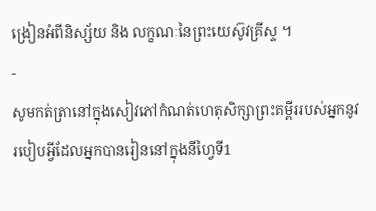ង្រៀនអំពីនិស្ស័យ និង លក្ខណៈនៃព្រះយេស៊ូវគ្រីស្ទ ។
-
សូមកត់ត្រានៅក្នុងសៀវភៅកំណត់ហេតុសិក្សាព្រះគម្ពីររបស់អ្នកនូវរបៀបអ្វីដែលអ្នកបានរៀននៅក្នុងនីហ្វៃទី1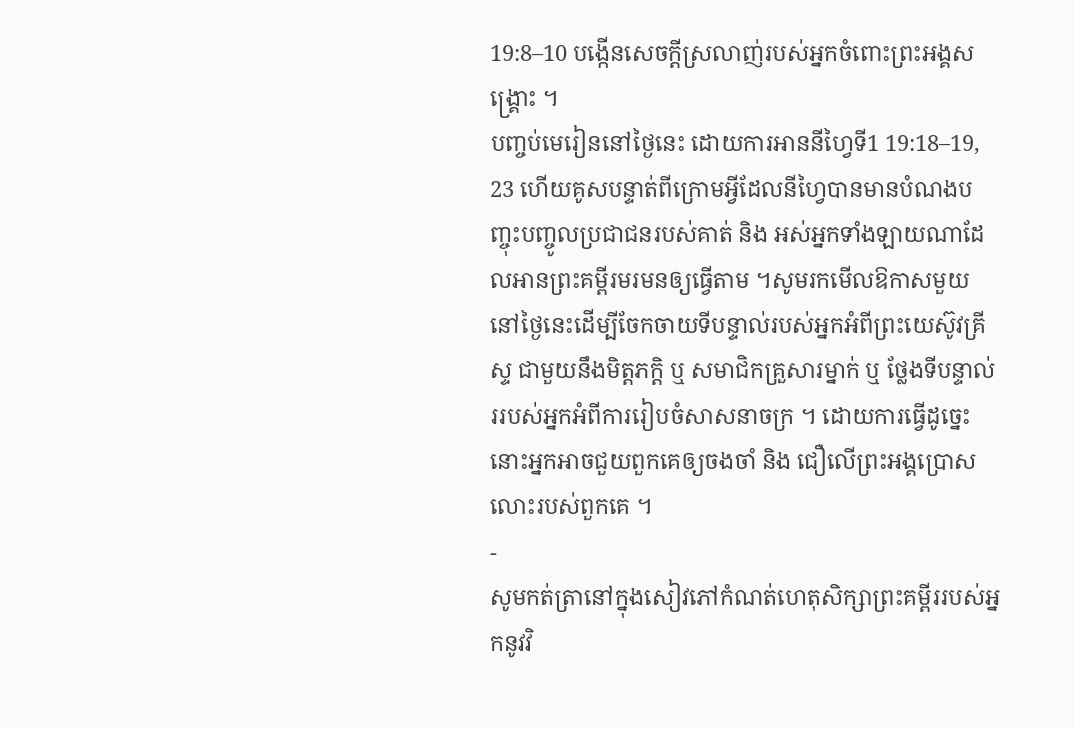19:8–10 បង្កើនសេចក្តីស្រលាញ់របស់អ្នកចំពោះព្រះអង្គសង្គ្រោះ ។
បញ្ចប់មេរៀននៅថ្ងៃនេះ ដោយការអាននីហ្វៃទី1 19:18–19, 23 ហើយគូសបន្ទាត់ពីក្រោមអ្វីដែលនីហ្វៃបានមានបំណងបញ្ចុះបញ្ចូលប្រជាជនរបស់គាត់ និង អស់អ្នកទាំងឡាយណាដែលអានព្រះគម្ពីរមរមនឲ្យធ្វើតាម ។សូមរកមើលឱកាសមួយនៅថ្ងៃនេះដើម្បីចែកចាយទីបន្ទាល់របស់អ្នកអំពីព្រះយេស៊ូវគ្រីស្ទ ជាមួយនឹងមិត្តភក្តិ ឬ សមាជិកគ្រួសារម្នាក់ ឬ ថ្លែងទីបន្ទាល់ររបស់អ្នកអំពីការរៀបចំសាសនាចក្រ ។ ដោយការធ្វើដូច្នេះ នោះអ្នកអាចជួយពួកគេឲ្យចងចាំ និង ជឿលើព្រះអង្គប្រោសលោះរបស់ពួកគេ ។
-
សូមកត់ត្រានៅក្នុងសៀវភៅកំណត់ហេតុសិក្សាព្រះគម្ពីររបស់អ្នកនូវវិ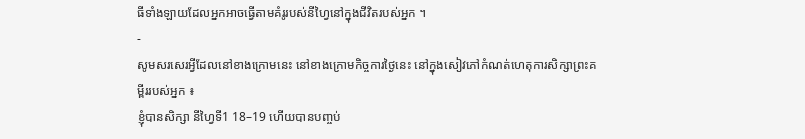ធីទាំងឡាយដែលអ្នកអាចធ្វើតាមគំរូរបស់នីហ្វៃនៅក្នុងជីវិតរបស់អ្នក ។
-
សូមសរសេរអ្វីដែលនៅខាងក្រោមនេះ នៅខាងក្រោមកិច្ចការថ្ងៃនេះ នៅក្នុងសៀវភៅកំណត់ហេតុការសិក្សាព្រះគម្ពីររបស់អ្នក ៖
ខ្ញុំបានសិក្សា នីហ្វៃទី1 18–19 ហើយបានបញ្ចប់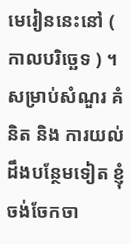មេរៀននេះនៅ ( កាលបរិច្ឆេទ ) ។
សម្រាប់សំណួរ គំនិត និង ការយល់ដឹងបន្ថែមទៀត ខ្ញុំចង់ចែកចា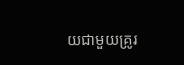យជាមួយគ្រូរ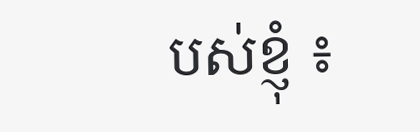បស់ខ្ញុំ ៖